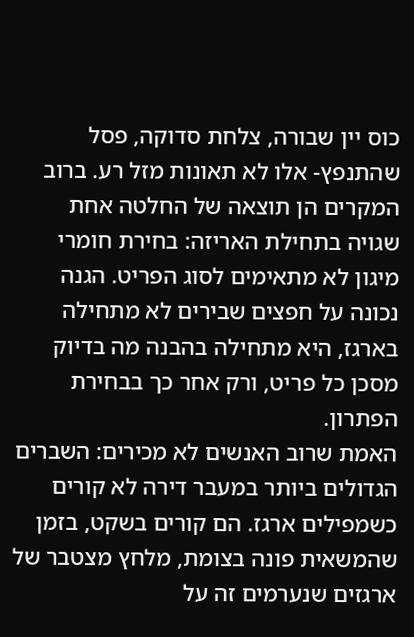כוס יין שבורה, צלחת סדוקה, פסל שהתנפץ- אלו לא תאונות מזל רע. ברוב המקרים הן תוצאה של החלטה אחת שגויה בתחילת האריזה: בחירת חומרי מיגון לא מתאימים לסוג הפריט. הגנה נכונה על חפצים שבירים לא מתחילה בארגז, היא מתחילה בהבנה מה בדיוק מסכן כל פריט, ורק אחר כך בבחירת הפתרון.
האמת שרוב האנשים לא מכירים: השברים הגדולים ביותר במעבר דירה לא קורים כשמפילים ארגז. הם קורים בשקט, בזמן שהמשאית פונה בצומת, מלחץ מצטבר של ארגזים שנערמים זה על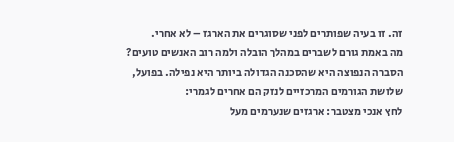זה. זו בעיה שפותרים לפני שסוגרים את הארגז – לא אחרי.
מה באמת גורם לשברים במהלך הובלה ולמה רוב האנשים טועים?
הסברה הנפוצה היא שהסכנה הגדולה ביותר היא נפילה. בפועל, שלושת הגורמים המרכזיים לנזק הם אחרים לגמרי:
לחץ אנכי מצטבר: ארגזים שנערמים מעל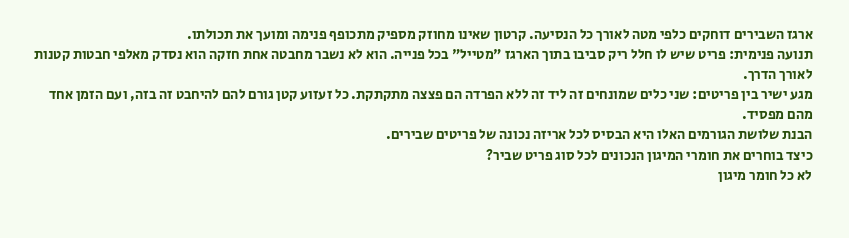ארגז השבירים דוחקים כלפי מטה לאורך כל הנסיעה. קרטון שאינו מחוזק מספיק מתכופף פנימה ומועך את תכולתו.
תנועה פנימית: פריט שיש לו חלל ריק סביבו בתוך הארגז "מטייל" בכל פנייה. הוא לא נשבר מחבטה אחת חזקה הוא נסדק מאלפי חבטות קטנות לאורך הדרך.
מגע ישיר בין פריטים: שני כלים שמונחים זה ליד זה ללא הפרדה הם פצצה מתקתקת. כל זעזוע קטן גורם להם להיחבט זה בזה, ועם הזמן אחד מהם מפסיד.
הבנת שלושת הגורמים האלו היא הבסיס לכל אריזה נכונה של פריטים שבירים.
כיצד בוחרים את חומרי המיגון הנכונים לכל סוג פריט שביר?
לא כל חומר מיגון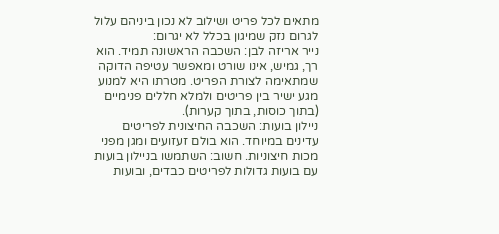מתאים לכל פריט ושילוב לא נכון ביניהם עלול לגרום נזק שמיגון בכלל לא יגרום:
נייר אריזה לבן: השכבה הראשונה תמיד. הוא רך, גמיש, אינו שורט ומאפשר עטיפה הדוקה שמתאימה לצורת הפריט. מטרתו היא למנוע מגע ישיר בין פריטים ולמלא חללים פנימיים (בתוך כוסות, בתוך קערות).
ניילון בועות: השכבה החיצונית לפריטים עדינים במיוחד. הוא בולם זעזועים ומגן מפני מכות חיצוניות. חשוב: השתמשו בניילון בועות עם בועות גדולות לפריטים כבדים, ובועות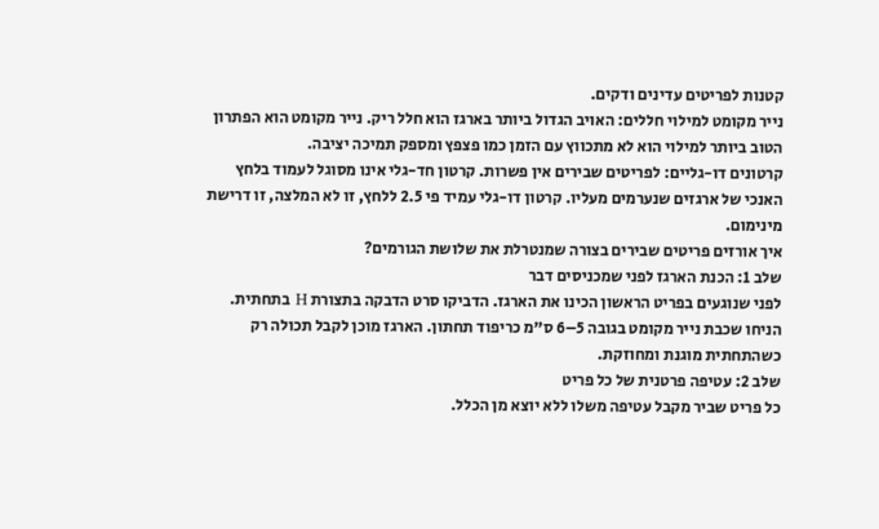קטנות לפריטים עדינים ודקים.
נייר מקומט למילוי חללים: האויב הגדול ביותר בארגז הוא חלל ריק. נייר מקומט הוא הפתרון הטוב ביותר למילוי הוא לא מתכווץ עם הזמן כמו פצפץ ומספק תמיכה יציבה.
קרטונים דו-גליים: לפריטים שבירים אין פשרות. קרטון חד-גלי אינו מסוגל לעמוד בלחץ האנכי של ארגזים שנערמים מעליו. קרטון דו-גלי עמיד פי 2.5 ללחץ, זו לא המלצה, זו דרישת מינימום.
איך אורזים פריטים שבירים בצורה שמנטרלת את שלושת הגורמים?
שלב 1: הכנת הארגז לפני שמכניסים דבר
לפני שנוגעים בפריט הראשון הכינו את הארגז. הדביקו סרט הדבקה בתצורת H בתחתית. הניחו שכבת נייר מקומט בגובה 5–6 ס"מ כריפוד תחתון. הארגז מוכן לקבל תכולה רק כשהתחתית מוגנת ומחוזקת.
שלב 2: עטיפה פרטנית של כל פריט
כל פריט שביר מקבל עטיפה משלו ללא יוצא מן הכלל.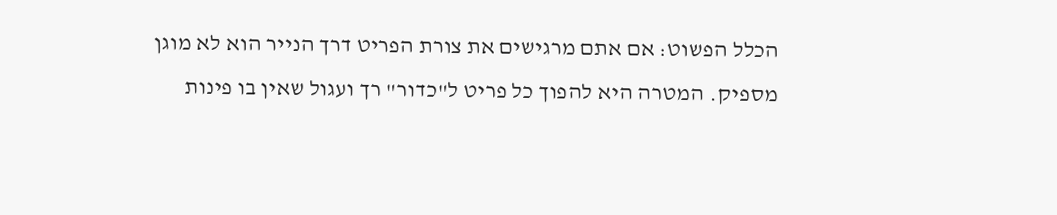הכלל הפשוט: אם אתם מרגישים את צורת הפריט דרך הנייר הוא לא מוגן מספיק. המטרה היא להפוך כל פריט ל"כדור" רך ועגול שאין בו פינות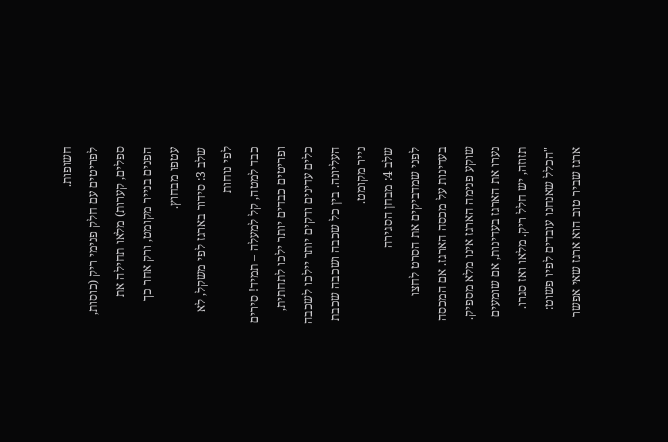חשופות.
לפריטים עם חלק פנימי ריק (כוסות, ספלים, קערות) מלאו תחילה את הפנים בנייר מקומט, ורק אחר כך עטפו מבחוץ.
שלב 3: סידור בארגז לפי משקל, לא לפי נוחות
כבד למטה, קל למעלה – תמיד! סירים ופריטים כבדים יותר ילכו לתחתית, כלים עדינים ודקים יותר יילכו לשכבה העליונה. בין כל שכבה ושכבה שכבת נייר מקומט.
שלב 4: מבחן הסגירה
לפני שמדביקים את הסרט לחצו בעדינות על מכסה הארגז. אם המכסה שוקע פנימה הארגז אינו מלא מספיק. נערו את הארגז בעדינות, אם שומעים תזוזה, יש חלל ריק. מלאו ואז סגרו.
"הכלל שאנחנו עובדים לפיו פשוט: ארגז שביר טוב הוא ארגז שאי אפשר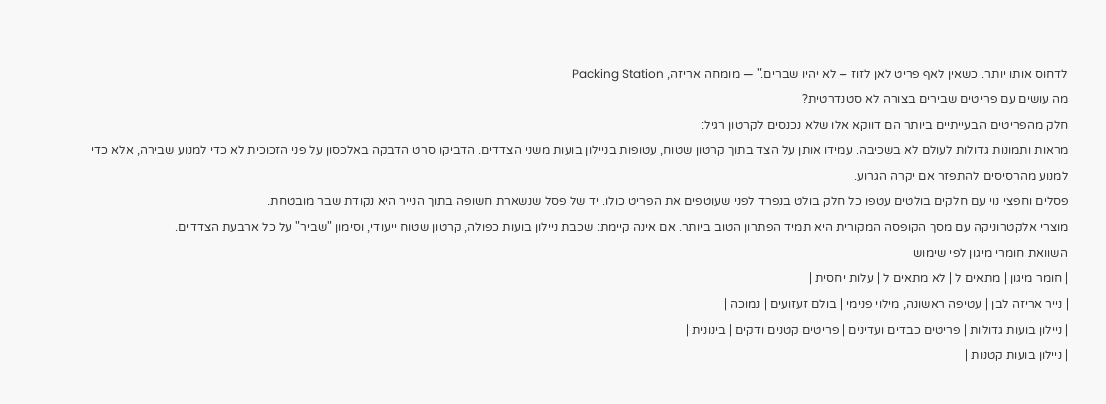לדחוס אותו יותר. כשאין לאף פריט לאן לזוז – לא יהיו שברים." — מומחה אריזה, Packing Station
מה עושים עם פריטים שבירים בצורה לא סטנדרטית?
חלק מהפריטים הבעייתיים ביותר הם דווקא אלו שלא נכנסים לקרטון רגיל:
מראות ותמונות גדולות לעולם לא בשכיבה. עמידו אותן על הצד בתוך קרטון שטוח, עטופות בניילון בועות משני הצדדים. הדביקו סרט הדבקה באלכסון על פני הזכוכית לא כדי למנוע שבירה, אלא כדי למנוע מהרסיסים להתפזר אם יקרה הגרוע.
פסלים וחפצי נוי עם חלקים בולטים עטפו כל חלק בולט בנפרד לפני שעוטפים את הפריט כולו. יד של פסל שנשארת חשופה בתוך הנייר היא נקודת שבר מובטחת.
מוצרי אלקטרוניקה עם מסך הקופסה המקורית היא תמיד הפתרון הטוב ביותר. אם אינה קיימת: שכבת ניילון בועות כפולה, קרטון שטוח ייעודי, וסימון "שביר" על כל ארבעת הצדדים.
השוואת חומרי מיגון לפי שימוש
| חומר מיגון | מתאים ל | לא מתאים ל | עלות יחסית |
| נייר אריזה לבן | עטיפה ראשונה, מילוי פנימי | בולם זעזועים | נמוכה |
| ניילון בועות גדולות | פריטים כבדים ועדינים | פריטים קטנים ודקים | בינונית |
| ניילון בועות קטנות |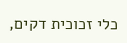כלי זכוכית דקים,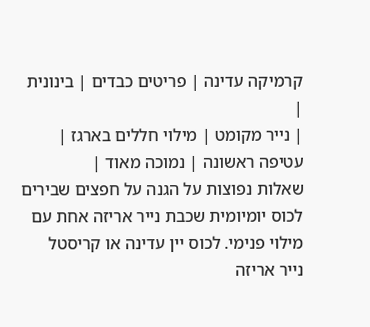קרמיקה עדינה | פריטים כבדים | בינונית |
| נייר מקומט | מילוי חללים בארגז | עטיפה ראשונה | נמוכה מאוד |
שאלות נפוצות על הגנה על חפצים שבירים
לכוס יומיומית שכבת נייר אריזה אחת עם מילוי פנימי. לכוס יין עדינה או קריסטל נייר אריזה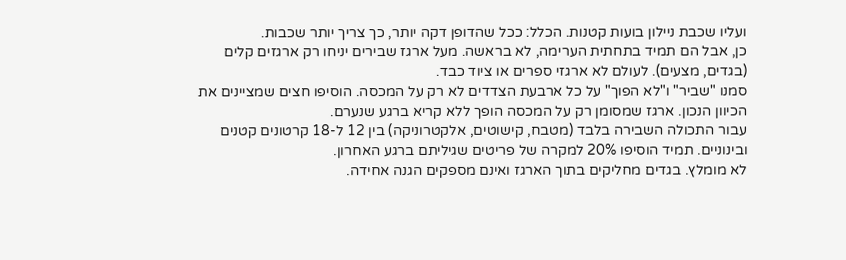ועליו שכבת ניילון בועות קטנות. הכלל: ככל שהדופן דקה יותר, כך צריך יותר שכבות.
כן, אבל הם תמיד בתחתית הערימה, לא בראשה. מעל ארגז שבירים יניחו רק ארגזים קלים (בגדים, מצעים). לעולם לא ארגזי ספרים או ציוד כבד.
סמנו "שביר" ו"לא הפוך" על כל ארבעת הצדדים לא רק על המכסה. הוסיפו חצים שמציינים את הכיוון הנכון. ארגז שמסומן רק על המכסה הופך ללא קריא ברגע שנערם.
עבור התכולה השבירה בלבד (מטבח, קישוטים, אלקטרוניקה) בין 12 ל-18 קרטונים קטנים ובינוניים. תמיד הוסיפו 20% למקרה של פריטים שגיליתם ברגע האחרון.
לא מומלץ. בגדים מחליקים בתוך הארגז ואינם מספקים הגנה אחידה.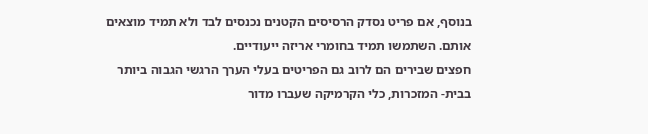בנוסף, אם פריט נסדק הרסיסים הקטנים נכנסים לבד ולא תמיד מוצאים אותם. השתמשו תמיד בחומרי אריזה ייעודיים.
חפצים שבירים הם לרוב גם הפריטים בעלי הערך הרגשי הגבוה ביותר בבית- המזכרות, כלי הקרמיקה שעברו מדור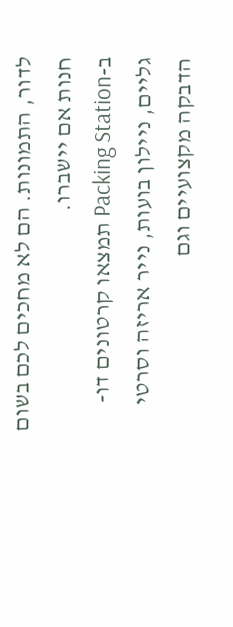לדור, התמונות. הם לא מחכים לכם בשום חנות אם יישברו.
ב-Packing Station תמצאו קרטונים דו-גליים, ניילון בועות, נייר אריזה וסרטי הדבקה מקצועיים וגם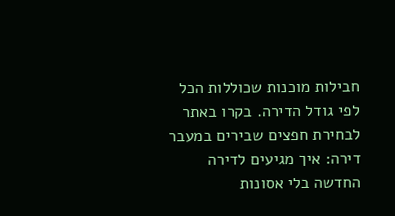חבילות מוכנות שכוללות הכל לפי גודל הדירה. בקרו באתר לבחירת חפצים שבירים במעבר דירה: איך מגיעים לדירה החדשה בלי אסונות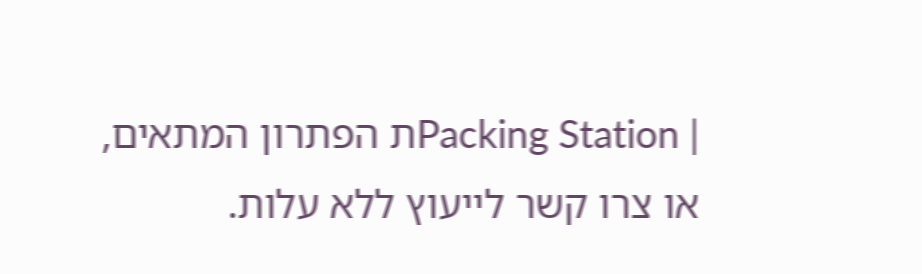| Packing Stationת הפתרון המתאים, או צרו קשר לייעוץ ללא עלות.